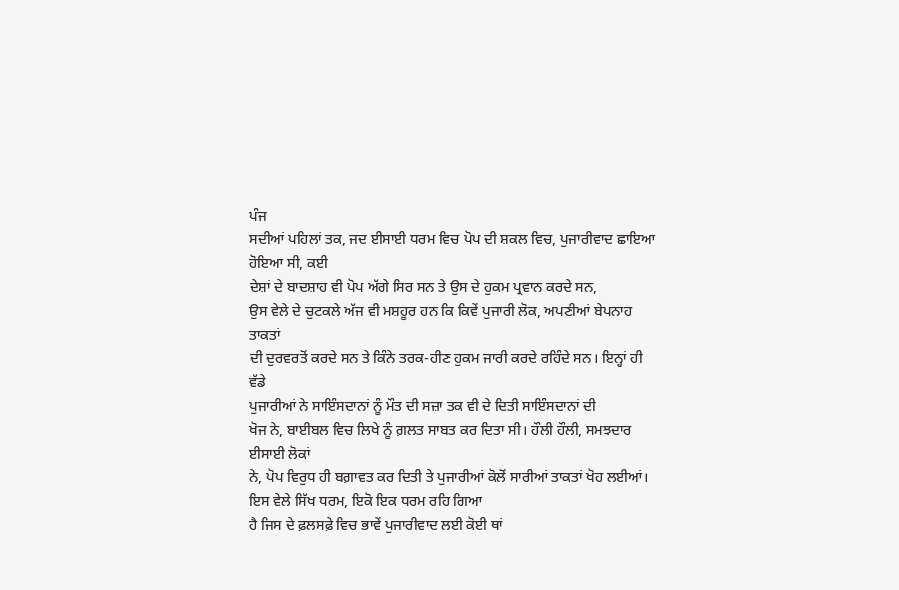ਪੰਜ
ਸਦੀਆਂ ਪਹਿਲਾਂ ਤਕ, ਜਦ ਈਸਾਈ ਧਰਮ ਵਿਚ ਪੋਪ ਦੀ ਸ਼ਕਲ ਵਿਚ, ਪੁਜਾਰੀਵਾਦ ਛਾਇਆ ਹੋਇਆ ਸੀ, ਕਈ
ਦੇਸ਼ਾਂ ਦੇ ਬਾਦਸ਼ਾਹ ਵੀ ਪੋਪ ਅੱਗੇ ਸਿਰ ਸਨ ਤੇ ਉਸ ਦੇ ਹੁਕਮ ਪ੍ਰਵਾਨ ਕਰਦੇ ਸਨ,
ਉਸ ਵੇਲੇ ਦੇ ਚੁਟਕਲੇ ਅੱਜ ਵੀ ਮਸ਼ਹੂਰ ਹਨ ਕਿ ਕਿਵੇਂ ਪੁਜਾਰੀ ਲੋਕ, ਅਪਣੀਆਂ ਬੇਪਨਾਹ ਤਾਕਤਾਂ
ਦੀ ਦੁਰਵਰਤੋਂ ਕਰਦੇ ਸਨ ਤੇ ਕਿੰਨੇ ਤਰਕ-ਹੀਣ ਹੁਕਮ ਜਾਰੀ ਕਰਦੇ ਰਹਿੰਦੇ ਸਨ। ਇਨ੍ਹਾਂ ਹੀ ਵੱਡੇ
ਪੁਜਾਰੀਆਂ ਨੇ ਸਾਇੰਸਦਾਨਾਂ ਨੂੰ ਮੌਤ ਦੀ ਸਜ਼ਾ ਤਕ ਵੀ ਦੇ ਦਿਤੀ ਸਾਇੰਸਦਾਨਾਂ ਦੀ
ਖੋਜ ਨੇ, ਬਾਈਬਲ ਵਿਚ ਲਿਖੇ ਨੂੰ ਗ਼ਲਤ ਸਾਬਤ ਕਰ ਦਿਤਾ ਸੀ। ਹੌਲੀ ਹੌਲੀ, ਸਮਝਦਾਰ ਈਸਾਈ ਲੋਕਾਂ
ਨੇ, ਪੋਪ ਵਿਰੁਧ ਹੀ ਬਗ਼ਾਵਤ ਕਰ ਦਿਤੀ ਤੇ ਪੁਜਾਰੀਆਂ ਕੋਲੋਂ ਸਾਰੀਆਂ ਤਾਕਤਾਂ ਖੋਹ ਲਈਆਂ।
ਇਸ ਵੇਲੇ ਸਿੱਖ ਧਰਮ, ਇਕੋ ਇਕ ਧਰਮ ਰਹਿ ਗਿਆ
ਹੈ ਜਿਸ ਦੇ ਫ਼ਲਸਫ਼ੇ ਵਿਚ ਭਾਵੇਂ ਪੁਜਾਰੀਵਾਦ ਲਈ ਕੋਈ ਥਾਂ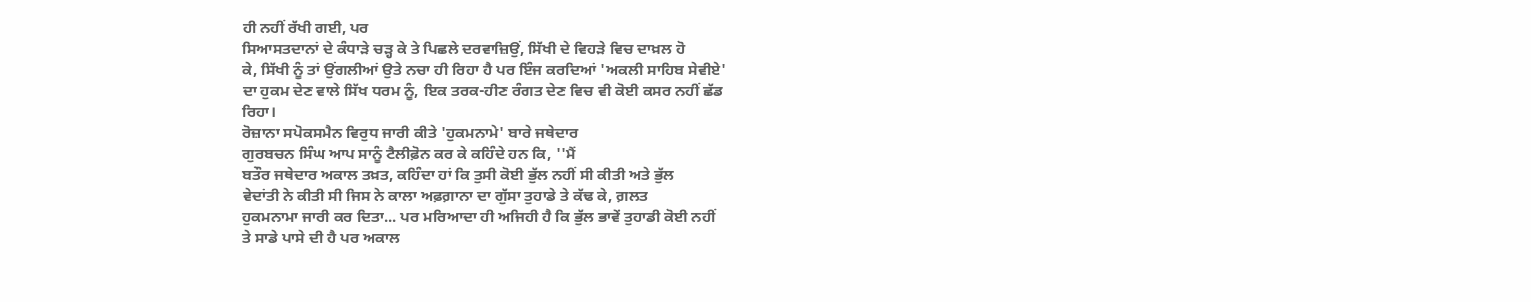ਹੀ ਨਹੀਂ ਰੱਖੀ ਗਈ, ਪਰ
ਸਿਆਸਤਦਾਨਾਂ ਦੇ ਕੰਧਾੜੇ ਚੜ੍ਹ ਕੇ ਤੇ ਪਿਛਲੇ ਦਰਵਾਜ਼ਿਉਂ, ਸਿੱਖੀ ਦੇ ਵਿਹੜੇ ਵਿਚ ਦਾਖ਼ਲ ਹੋ
ਕੇ, ਸਿੱਖੀ ਨੂੰ ਤਾਂ ਉਂਗਲੀਆਂ ਉਤੇ ਨਚਾ ਹੀ ਰਿਹਾ ਹੈ ਪਰ ਇੰਜ ਕਰਦਿਆਂ 'ਅਕਲੀ ਸਾਹਿਬ ਸੇਵੀਏ'
ਦਾ ਹੁਕਮ ਦੇਣ ਵਾਲੇ ਸਿੱਖ ਧਰਮ ਨੂੰ, ਇਕ ਤਰਕ-ਹੀਣ ਰੰਗਤ ਦੇਣ ਵਿਚ ਵੀ ਕੋਈ ਕਸਰ ਨਹੀਂ ਛੱਡ
ਰਿਹਾ।
ਰੋਜ਼ਾਨਾ ਸਪੋਕਸਮੈਨ ਵਿਰੁਧ ਜਾਰੀ ਕੀਤੇ 'ਹੁਕਮਨਾਮੇ' ਬਾਰੇ ਜਥੇਦਾਰ
ਗੁਰਬਚਨ ਸਿੰਘ ਆਪ ਸਾਨੂੰ ਟੈਲੀਫ਼ੋਨ ਕਰ ਕੇ ਕਹਿੰਦੇ ਹਨ ਕਿ, ''ਮੈਂ
ਬਤੌਰ ਜਥੇਦਾਰ ਅਕਾਲ ਤਖ਼ਤ, ਕਹਿੰਦਾ ਹਾਂ ਕਿ ਤੁਸੀ ਕੋਈ ਭੁੱਲ ਨਹੀਂ ਸੀ ਕੀਤੀ ਅਤੇ ਭੁੱਲ
ਵੇਦਾਂਤੀ ਨੇ ਕੀਤੀ ਸੀ ਜਿਸ ਨੇ ਕਾਲਾ ਅਫ਼ਗ਼ਾਨਾ ਦਾ ਗੁੱਸਾ ਤੁਹਾਡੇ ਤੇ ਕੱਢ ਕੇ, ਗ਼ਲਤ
ਹੁਕਮਨਾਮਾ ਜਾਰੀ ਕਰ ਦਿਤਾ... ਪਰ ਮਰਿਆਦਾ ਹੀ ਅਜਿਹੀ ਹੈ ਕਿ ਭੁੱਲ ਭਾਵੇਂ ਤੁਹਾਡੀ ਕੋਈ ਨਹੀਂ
ਤੇ ਸਾਡੇ ਪਾਸੇ ਦੀ ਹੈ ਪਰ ਅਕਾਲ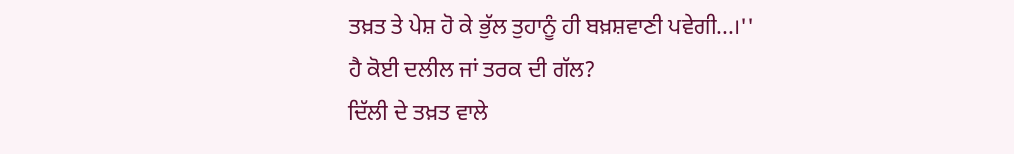ਤਖ਼ਤ ਤੇ ਪੇਸ਼ ਹੋ ਕੇ ਭੁੱਲ ਤੁਹਾਨੂੰ ਹੀ ਬਖ਼ਸ਼ਵਾਣੀ ਪਵੇਗੀ...।''
ਹੈ ਕੋਈ ਦਲੀਲ ਜਾਂ ਤਰਕ ਦੀ ਗੱਲ?
ਦਿੱਲੀ ਦੇ ਤਖ਼ਤ ਵਾਲੇ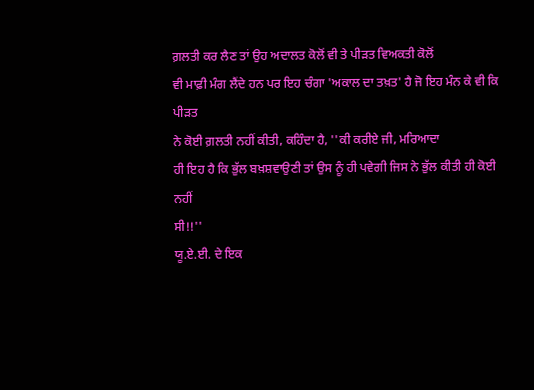ਗ਼ਲਤੀ ਕਰ ਲੈਣ ਤਾਂ ਉਹ ਅਦਾਲਤ ਕੋਲੋਂ ਵੀ ਤੇ ਪੀੜਤ ਵਿਅਕਤੀ ਕੋਲੋਂ
ਵੀ ਮਾਫ਼ੀ ਮੰਗ ਲੈਂਦੇ ਹਨ ਪਰ ਇਹ ਚੰਗਾ 'ਅਕਾਲ ਦਾ ਤਖ਼ਤ' ਹੈ ਜੋ ਇਹ ਮੰਨ ਕੇ ਵੀ ਕਿ ਪੀੜਤ
ਨੇ ਕੋਈ ਗ਼ਲਤੀ ਨਹੀਂ ਕੀਤੀ, ਕਹਿੰਦਾ ਹੈ, ''ਕੀ ਕਰੀਏ ਜੀ, ਮਰਿਆਦਾ
ਹੀ ਇਹ ਹੈ ਕਿ ਭੁੱਲ ਬਖ਼ਸ਼ਵਾਉਣੀ ਤਾਂ ਉਸ ਨੂੰ ਹੀ ਪਵੇਗੀ ਜਿਸ ਨੇ ਭੁੱਲ ਕੀਤੀ ਹੀ ਕੋਈ ਨਹੀਂ
ਸੀ!!''
ਯੂ.ਏ.ਈ. ਦੇ ਇਕ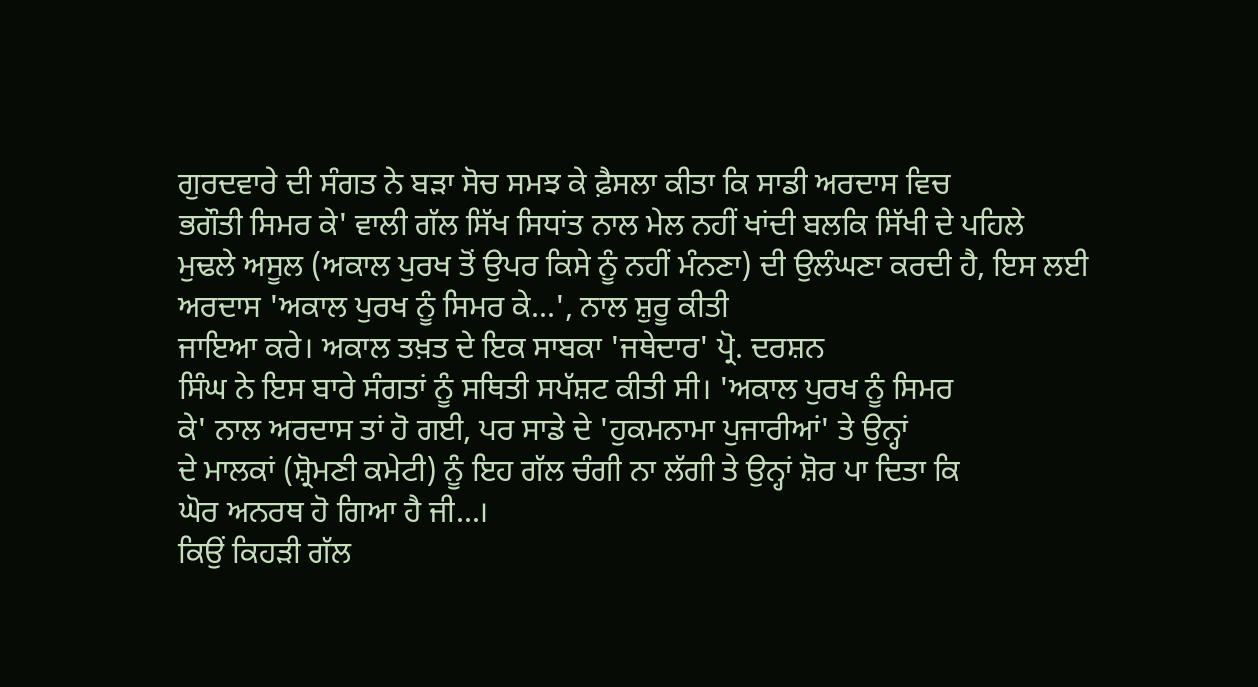ਗੁਰਦਵਾਰੇ ਦੀ ਸੰਗਤ ਨੇ ਬੜਾ ਸੋਚ ਸਮਝ ਕੇ ਫ਼ੈਸਲਾ ਕੀਤਾ ਕਿ ਸਾਡੀ ਅਰਦਾਸ ਵਿਚ
ਭਗੌਤੀ ਸਿਮਰ ਕੇ' ਵਾਲੀ ਗੱਲ ਸਿੱਖ ਸਿਧਾਂਤ ਨਾਲ ਮੇਲ ਨਹੀਂ ਖਾਂਦੀ ਬਲਕਿ ਸਿੱਖੀ ਦੇ ਪਹਿਲੇ
ਮੁਢਲੇ ਅਸੂਲ (ਅਕਾਲ ਪੁਰਖ ਤੋਂ ਉਪਰ ਕਿਸੇ ਨੂੰ ਨਹੀਂ ਮੰਨਣਾ) ਦੀ ਉਲੰਘਣਾ ਕਰਦੀ ਹੈ, ਇਸ ਲਈ
ਅਰਦਾਸ 'ਅਕਾਲ ਪੁਰਖ ਨੂੰ ਸਿਮਰ ਕੇ...', ਨਾਲ ਸ਼ੁਰੂ ਕੀਤੀ
ਜਾਇਆ ਕਰੇ। ਅਕਾਲ ਤਖ਼ਤ ਦੇ ਇਕ ਸਾਬਕਾ 'ਜਥੇਦਾਰ' ਪ੍ਰੋ. ਦਰਸ਼ਨ
ਸਿੰਘ ਨੇ ਇਸ ਬਾਰੇ ਸੰਗਤਾਂ ਨੂੰ ਸਥਿਤੀ ਸਪੱਸ਼ਟ ਕੀਤੀ ਸੀ। 'ਅਕਾਲ ਪੁਰਖ ਨੂੰ ਸਿਮਰ
ਕੇ' ਨਾਲ ਅਰਦਾਸ ਤਾਂ ਹੋ ਗਈ, ਪਰ ਸਾਡੇ ਦੇ 'ਹੁਕਮਨਾਮਾ ਪੁਜਾਰੀਆਂ' ਤੇ ਉਨ੍ਹਾਂ
ਦੇ ਮਾਲਕਾਂ (ਸ਼੍ਰੋਮਣੀ ਕਮੇਟੀ) ਨੂੰ ਇਹ ਗੱਲ ਚੰਗੀ ਨਾ ਲੱਗੀ ਤੇ ਉਨ੍ਹਾਂ ਸ਼ੋਰ ਪਾ ਦਿਤਾ ਕਿ
ਘੋਰ ਅਨਰਥ ਹੋ ਗਿਆ ਹੈ ਜੀ...।
ਕਿਉਂ ਕਿਹੜੀ ਗੱਲ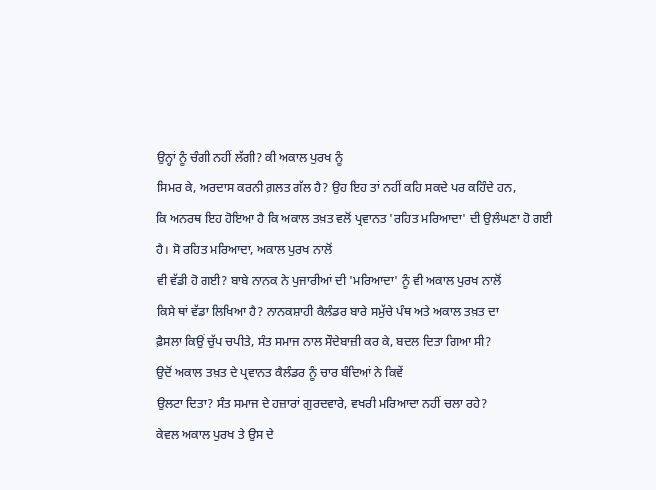ਉਨ੍ਹਾਂ ਨੂੰ ਚੰਗੀ ਨਹੀਂ ਲੱਗੀ? ਕੀ ਅਕਾਲ ਪੁਰਖ ਨੂੰ
ਸਿਮਰ ਕੇ, ਅਰਦਾਸ ਕਰਨੀ ਗ਼ਲਤ ਗੱਲ ਹੈ? ਉਹ ਇਹ ਤਾਂ ਨਹੀਂ ਕਹਿ ਸਕਦੇ ਪਰ ਕਹਿੰਦੇ ਹਨ,
ਕਿ ਅਨਰਥ ਇਹ ਹੋਇਆ ਹੈ ਕਿ ਅਕਾਲ ਤਖ਼ਤ ਵਲੋਂ ਪ੍ਰਵਾਨਤ 'ਰਹਿਤ ਮਰਿਆਦਾ' ਦੀ ਉਲੰਘਣਾ ਹੋ ਗਈ
ਹੈ। ਸੋ ਰਹਿਤ ਮਰਿਆਦਾ, ਅਕਾਲ ਪੁਰਖ ਨਾਲੋਂ
ਵੀ ਵੱਡੀ ਹੋ ਗਈ? ਬਾਬੇ ਨਾਨਕ ਨੇ ਪੁਜਾਰੀਆਂ ਦੀ 'ਮਰਿਆਦਾ' ਨੂੰ ਵੀ ਅਕਾਲ ਪੁਰਖ ਨਾਲੋਂ
ਕਿਸੇ ਥਾਂ ਵੱਡਾ ਲਿਖਿਆ ਹੈ? ਨਾਨਕਸ਼ਾਹੀ ਕੈਲੰਡਰ ਬਾਰੇ ਸਮੁੱਚੇ ਪੰਥ ਅਤੇ ਅਕਾਲ ਤਖ਼ਤ ਦਾ
ਫ਼ੈਸਲਾ ਕਿਉਂ ਚੁੱਪ ਚਪੀਤੇ, ਸੰਤ ਸਮਾਜ ਨਾਲ ਸੌਦੇਬਾਜ਼ੀ ਕਰ ਕੇ, ਬਦਲ ਦਿਤਾ ਗਿਆ ਸੀ?
ਉਦੋਂ ਅਕਾਲ ਤਖ਼ਤ ਦੇ ਪ੍ਰਵਾਨਤ ਕੈਲੰਡਰ ਨੂੰ ਚਾਰ ਬੰਦਿਆਂ ਨੇ ਕਿਵੇਂ
ਉਲਟਾ ਦਿਤਾ? ਸੰਤ ਸਮਾਜ ਦੇ ਹਜ਼ਾਰਾਂ ਗੁਰਦਵਾਰੇ, ਵਖਰੀ ਮਰਿਆਦਾ ਨਹੀਂ ਚਲਾ ਰਹੇ?
ਕੇਵਲ ਅਕਾਲ ਪੁਰਖ ਤੇ ਉਸ ਦੇ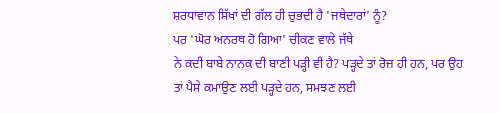ਸ਼ਰਧਾਵਾਨ ਸਿੱਖਾਂ ਦੀ ਗੱਲ ਹੀ ਚੁਭਦੀ ਹੈ 'ਜਥੇਦਾਰਾਂ' ਨੂੰ?
ਪਰ 'ਘੋਰ ਅਨਰਥ ਹੋ ਗਿਆ' ਚੀਕਣ ਵਾਲੇ ਜੱਥੇ
ਨੇ ਕਦੀ ਬਾਬੇ ਨਾਨਕ ਦੀ ਬਾਣੀ ਪੜ੍ਹੀ ਵੀ ਹੈ? ਪੜ੍ਹਦੇ ਤਾਂ ਰੋਜ਼ ਹੀ ਹਨ, ਪਰ ਉਹ
ਤਾਂ ਪੈਸੇ ਕਮਾਉਣ ਲਈ ਪੜ੍ਹਦੇ ਹਨ, ਸਮਝਣ ਲਈ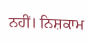ਨਹੀਂ। ਨਿਸ਼ਕਾਮ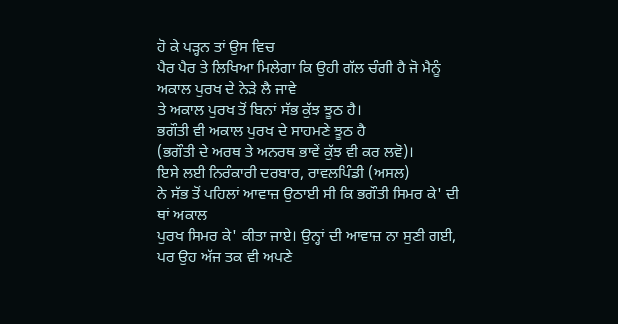ਹੋ ਕੇ ਪੜ੍ਹਨ ਤਾਂ ਉਸ ਵਿਚ
ਪੈਰ ਪੈਰ ਤੇ ਲਿਖਿਆ ਮਿਲੇਗਾ ਕਿ ਉਹੀ ਗੱਲ ਚੰਗੀ ਹੈ ਜੋ ਮੈਨੂੰ ਅਕਾਲ ਪੁਰਖ ਦੇ ਨੇੜੇ ਲੈ ਜਾਵੇ
ਤੇ ਅਕਾਲ ਪੁਰਖ ਤੋਂ ਬਿਨਾਂ ਸੱਭ ਕੁੱਝ ਝੂਠ ਹੈ।
ਭਗੌਤੀ ਵੀ ਅਕਾਲ ਪੁਰਖ ਦੇ ਸਾਹਮਣੇ ਝੂਠ ਹੈ
(ਭਗੌਤੀ ਦੇ ਅਰਥ ਤੇ ਅਨਰਥ ਭਾਵੇਂ ਕੁੱਝ ਵੀ ਕਰ ਲਵੋ)।
ਇਸੇ ਲਈ ਨਿਰੰਕਾਰੀ ਦਰਬਾਰ, ਰਾਵਲਪਿੰਡੀ (ਅਸਲ)
ਨੇ ਸੱਭ ਤੋਂ ਪਹਿਲਾਂ ਆਵਾਜ਼ ਉਠਾਈ ਸੀ ਕਿ ਭਗੌਤੀ ਸਿਮਰ ਕੇ' ਦੀ ਥਾਂ ਅਕਾਲ
ਪੁਰਖ ਸਿਮਰ ਕੇ' ਕੀਤਾ ਜਾਏ। ਉਨ੍ਹਾਂ ਦੀ ਆਵਾਜ਼ ਨਾ ਸੁਣੀ ਗਈ, ਪਰ ਉਹ ਅੱਜ ਤਕ ਵੀ ਅਪਣੇ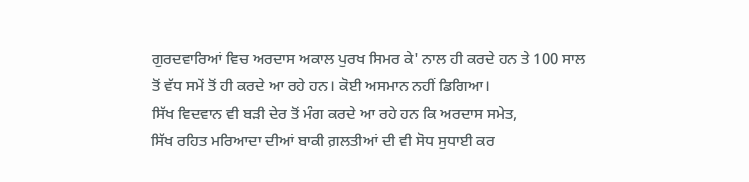ਗੁਰਦਵਾਰਿਆਂ ਵਿਚ ਅਰਦਾਸ ਅਕਾਲ ਪੁਰਖ ਸਿਮਰ ਕੇ' ਨਾਲ ਹੀ ਕਰਦੇ ਹਨ ਤੇ 100 ਸਾਲ
ਤੋਂ ਵੱਧ ਸਮੇਂ ਤੋਂ ਹੀ ਕਰਦੇ ਆ ਰਹੇ ਹਨ। ਕੋਈ ਅਸਮਾਨ ਨਹੀਂ ਡਿਗਿਆ।
ਸਿੱਖ ਵਿਦਵਾਨ ਵੀ ਬੜੀ ਦੇਰ ਤੋਂ ਮੰਗ ਕਰਦੇ ਆ ਰਹੇ ਹਨ ਕਿ ਅਰਦਾਸ ਸਮੇਤ,
ਸਿੱਖ ਰਹਿਤ ਮਰਿਆਦਾ ਦੀਆਂ ਬਾਕੀ ਗ਼ਲਤੀਆਂ ਦੀ ਵੀ ਸੋਧ ਸੁਧਾਈ ਕਰ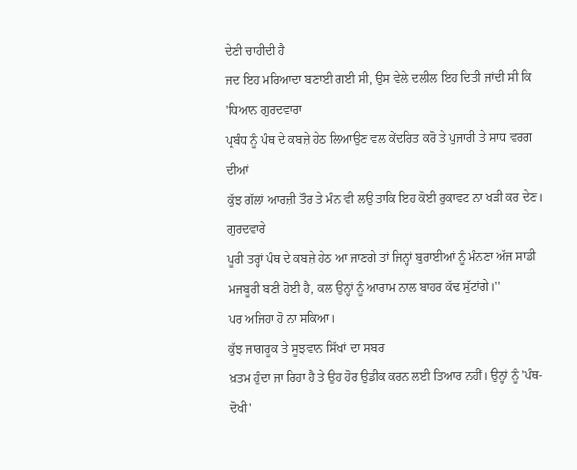ਦੇਣੀ ਚਾਹੀਦੀ ਹੈ
ਜਦ ਇਹ ਮਰਿਆਦਾ ਬਣਾਈ ਗਈ ਸੀ, ਉਸ ਵੇਲੇ ਦਲੀਲ ਇਹ ਦਿਤੀ ਜਾਂਦੀ ਸੀ ਕਿ 'ਧਿਆਨ ਗੁਰਦਵਾਰਾ
ਪ੍ਰਬੰਧ ਨੂੰ ਪੰਥ ਦੇ ਕਬਜ਼ੇ ਹੇਠ ਲਿਆਉਣ ਵਲ ਕੇਂਦਰਿਤ ਕਰੋ ਤੇ ਪੁਜਾਰੀ ਤੇ ਸਾਧ ਵਰਗ ਦੀਆਂ
ਕੁੱਝ ਗੱਲਾਂ ਆਰਜ਼ੀ ਤੌਰ ਤੇ ਮੰਨ ਵੀ ਲਉ ਤਾਕਿ ਇਹ ਕੋਈ ਰੁਕਾਵਟ ਨਾ ਖੜੀ ਕਰ ਦੇਣ। ਗੁਰਦਵਾਰੇ
ਪੂਰੀ ਤਰ੍ਹਾਂ ਪੰਥ ਦੇ ਕਬਜ਼ੇ ਹੇਠ ਆ ਜਾਣਗੇ ਤਾਂ ਜਿਨ੍ਹਾਂ ਬੁਰਾਈਆਂ ਨੂੰ ਮੰਨਣਾ ਅੱਜ ਸਾਡੀ
ਮਜਬੂਰੀ ਬਣੀ ਹੋਈ ਹੈ, ਕਲ ਉਨ੍ਹਾਂ ਨੂੰ ਆਰਾਮ ਨਾਲ ਬਾਹਰ ਕੱਢ ਸੁੱਟਾਂਗੇ।''
ਪਰ ਅਜਿਹਾ ਹੋ ਨਾ ਸਕਿਆ।
ਕੁੱਝ ਜਾਗਰੂਕ ਤੇ ਸੂਝਵਾਨ ਸਿੱਖਾਂ ਦਾ ਸਬਰ
ਖ਼ਤਮ ਹੁੰਦਾ ਜਾ ਰਿਹਾ ਹੈ ਤੇ ਉਹ ਹੋਰ ਉਡੀਕ ਕਰਨ ਲਈ ਤਿਆਰ ਨਹੀਂ। ਉਨ੍ਹਾਂ ਨੂੰ 'ਪੰਥ-ਦੋਖੀ'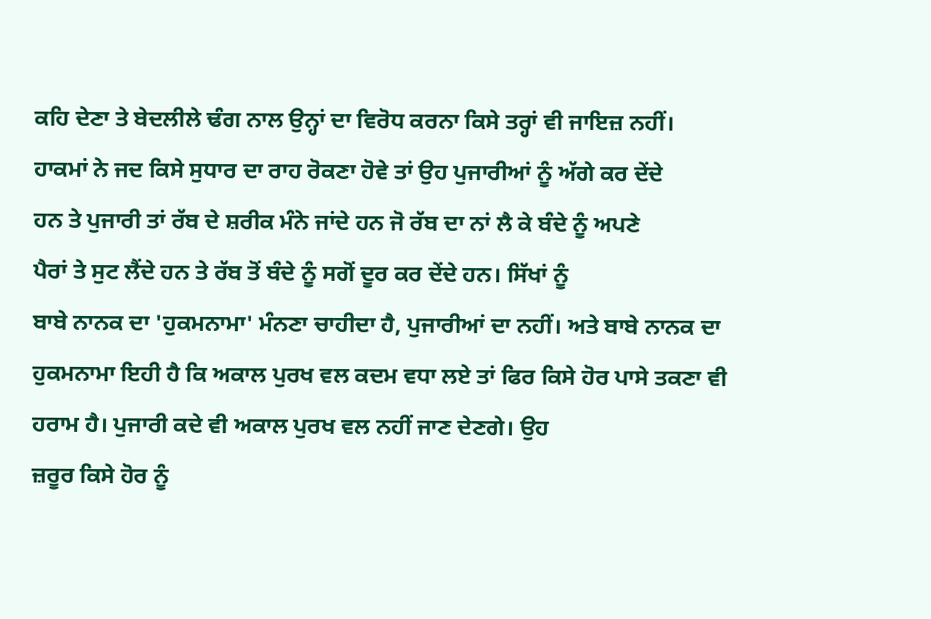ਕਹਿ ਦੇਣਾ ਤੇ ਬੇਦਲੀਲੇ ਢੰਗ ਨਾਲ ਉਨ੍ਹਾਂ ਦਾ ਵਿਰੋਧ ਕਰਨਾ ਕਿਸੇ ਤਰ੍ਹਾਂ ਵੀ ਜਾਇਜ਼ ਨਹੀਂ।
ਹਾਕਮਾਂ ਨੇ ਜਦ ਕਿਸੇ ਸੁਧਾਰ ਦਾ ਰਾਹ ਰੋਕਣਾ ਹੋਵੇ ਤਾਂ ਉਹ ਪੁਜਾਰੀਆਂ ਨੂੰ ਅੱਗੇ ਕਰ ਦੇਂਦੇ
ਹਨ ਤੇ ਪੁਜਾਰੀ ਤਾਂ ਰੱਬ ਦੇ ਸ਼ਰੀਕ ਮੰਨੇ ਜਾਂਦੇ ਹਨ ਜੋ ਰੱਬ ਦਾ ਨਾਂ ਲੈ ਕੇ ਬੰਦੇ ਨੂੰ ਅਪਣੇ
ਪੈਰਾਂ ਤੇ ਸੁਟ ਲੈਂਦੇ ਹਨ ਤੇ ਰੱਬ ਤੋਂ ਬੰਦੇ ਨੂੰ ਸਗੋਂ ਦੂਰ ਕਰ ਦੇਂਦੇ ਹਨ। ਸਿੱਖਾਂ ਨੂੰ
ਬਾਬੇ ਨਾਨਕ ਦਾ 'ਹੁਕਮਨਾਮਾ' ਮੰਨਣਾ ਚਾਹੀਦਾ ਹੈ, ਪੁਜਾਰੀਆਂ ਦਾ ਨਹੀਂ। ਅਤੇ ਬਾਬੇ ਨਾਨਕ ਦਾ
ਹੁਕਮਨਾਮਾ ਇਹੀ ਹੈ ਕਿ ਅਕਾਲ ਪੁਰਖ ਵਲ ਕਦਮ ਵਧਾ ਲਏ ਤਾਂ ਫਿਰ ਕਿਸੇ ਹੋਰ ਪਾਸੇ ਤਕਣਾ ਵੀ
ਹਰਾਮ ਹੈ। ਪੁਜਾਰੀ ਕਦੇ ਵੀ ਅਕਾਲ ਪੁਰਖ ਵਲ ਨਹੀਂ ਜਾਣ ਦੇਣਗੇ। ਉਹ
ਜ਼ਰੂਰ ਕਿਸੇ ਹੋਰ ਨੂੰ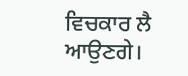ਵਿਚਕਾਰ ਲੈ ਆਉਣਗੇ।